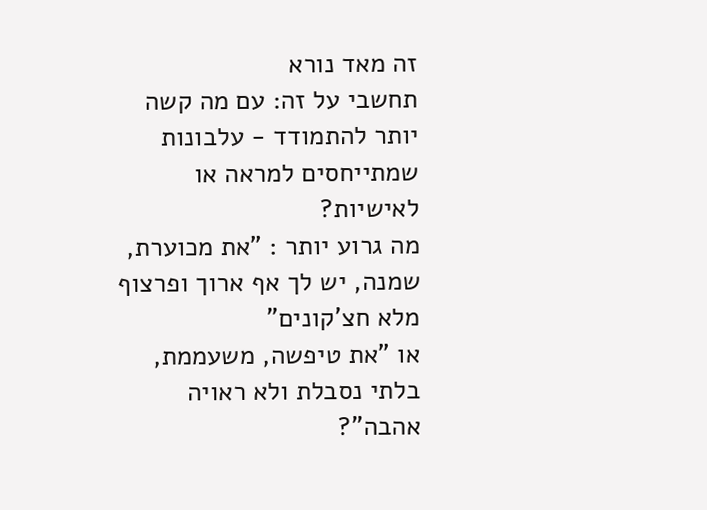זה מאד נורא
תחשבי על זה: עם מה קשה יותר להתמודד - עלבונות שמתייחסים למראה או לאישיות?
מה גרוע יותר : "את מכוערת, שמנה, יש לך אף ארוך ופרצוף מלא חצ'קונים"
או "את טיפשה, משעממת, בלתי נסבלת ולא ראויה אהבה"?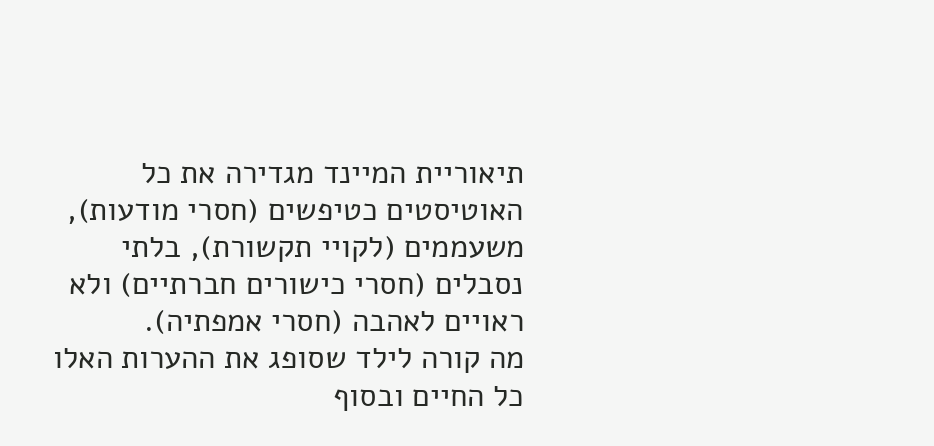תיאוריית המיינד מגדירה את כל האוטיסטים כטיפשים (חסרי מודעות), משעממים (לקויי תקשורת), בלתי נסבלים (חסרי כישורים חברתיים) ולא ראויים לאהבה (חסרי אמפתיה).
מה קורה לילד שסופג את ההערות האלו כל החיים ובסוף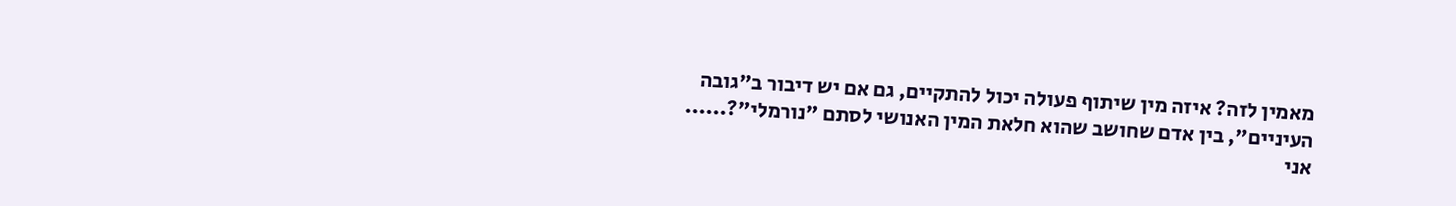מאמין לזה? איזה מין שיתוף פעולה יכול להתקיים, גם אם יש דיבור ב"גובה העיניים", בין אדם שחושב שהוא חלאת המין האנושי לסתם "נורמלי"?......
אני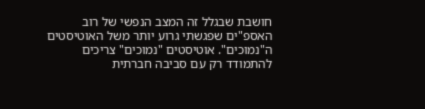חושבת שבגלל זה המצב הנפשי של רוב האספ"ים שפגשתי גרוע יותר משל האוטיסטים ה"נמוכים". אוטיסטים "נמוכים" צריכים להתמודד רק עם סביבה חברתית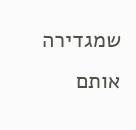שמגדירה אותם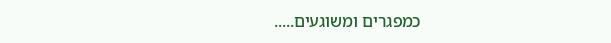כמפגרים ומשוגעים.....